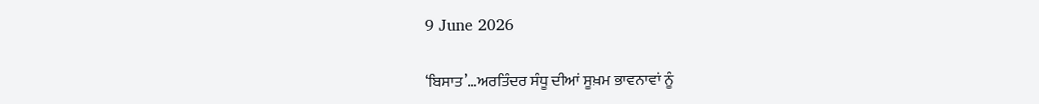9 June 2026

‘ਬਿਸਾਤ’…ਅਰਤਿੰਦਰ ਸੰਧੂ ਦੀਆਂ ਸੂਖ਼ਮ ਭਾਵਨਾਵਾਂ ਨੂੰ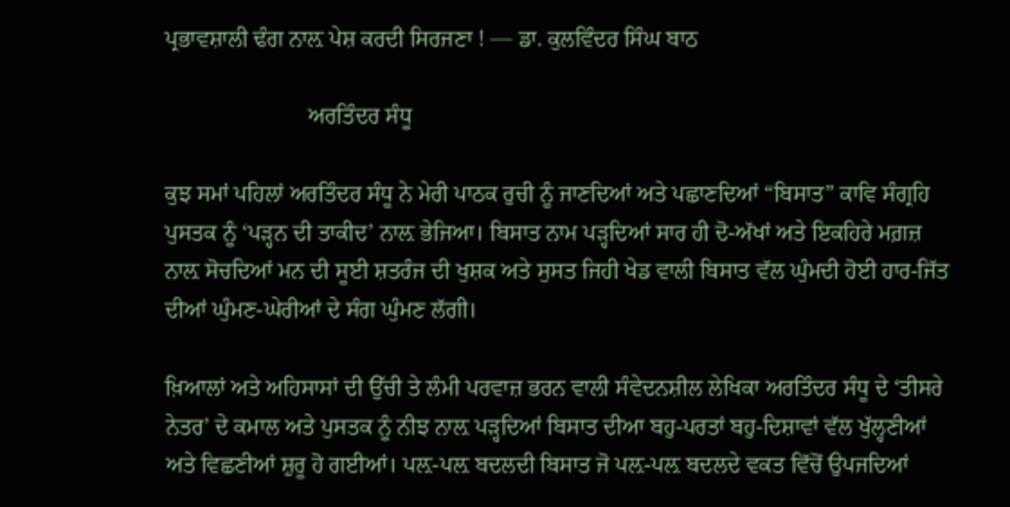ਪ੍ਰਭਾਵਸ਼ਾਲੀ ਢੰਗ ਨਾਲ਼ ਪੇਸ਼ ਕਰਦੀ ਸਿਰਜਣਾ ! — ਡਾ. ਕੁਲਵਿੰਦਰ ਸਿੰਘ ਬਾਠ

                         ਅਰਤਿੰਦਰ ਸੰਧੂ

ਕੁਝ ਸਮਾਂ ਪਹਿਲਾਂ ਅਰਤਿੰਦਰ ਸੰਧੂ ਨੇ ਮੇਰੀ ਪਾਠਕ ਰੁਚੀ ਨੂੰ ਜਾਣਦਿਆਂ ਅਤੇ ਪਛਾਣਦਿਆਂ “ਬਿਸਾਤ” ਕਾਵਿ ਸੰਗ੍ਰਹਿ ਪੁਸਤਕ ਨੂੰ ‘ਪੜ੍ਹਨ ਦੀ ਤਾਕੀਦ’ ਨਾਲ਼ ਭੇਜਿਆ। ਬਿਸਾਤ ਨਾਮ ਪੜ੍ਹਦਿਆਂ ਸਾਰ ਹੀ ਦੋ-ਅੱਖਾਂ ਅਤੇ ਇਕਹਿਰੇ ਮਗ਼ਜ਼ ਨਾਲ਼ ਸੋਚਦਿਆਂ ਮਨ ਦੀ ਸੂਈ ਸ਼ਤਰੰਜ ਦੀ ਖੁਸ਼ਕ ਅਤੇ ਸੁਸਤ ਜਿਹੀ ਖੇਡ ਵਾਲੀ ਬਿਸਾਤ ਵੱਲ ਘੁੰਮਦੀ ਹੋਈ ਹਾਰ-ਜਿੱਤ ਦੀਆਂ ਘੁੰਮਣ-ਘੇਰੀਆਂ ਦੇ ਸੰਗ ਘੁੰਮਣ ਲੱਗੀ।

ਖ਼ਿਆਲਾਂ ਅਤੇ ਅਹਿਸਾਸਾਂ ਦੀ ਉੱਚੀ ਤੇ ਲੰਮੀ ਪਰਵਾਜ਼ ਭਰਨ ਵਾਲੀ ਸੰਵੇਦਨਸ਼ੀਲ ਲੇਖਿਕਾ ਅਰਤਿੰਦਰ ਸੰਧੂ ਦੇ ‘ਤੀਸਰੇ ਨੇਤਰ’ ਦੇ ਕਮਾਲ ਅਤੇ ਪੁਸਤਕ ਨੂੰ ਨੀਝ ਨਾਲ਼ ਪੜ੍ਹਦਿਆਂ ਬਿਸਾਤ ਦੀਆ ਬਹੁ-ਪਰਤਾਂ ਬਹੁ-ਦਿਸ਼ਾਵਾਂ ਵੱਲ ਖੁੱਲ੍ਹਣੀਆਂ ਅਤੇ ਵਿਛਣੀਆਂ ਸ਼ੁਰੂ ਹੋ ਗਈਆਂ। ਪਲ਼-ਪਲ਼ ਬਦਲਦੀ ਬਿਸਾਤ ਜੋ ਪਲ਼-ਪਲ਼ ਬਦਲਦੇ ਵਕਤ ਵਿੱਚੋਂ ਉਪਜਦਿਆਂ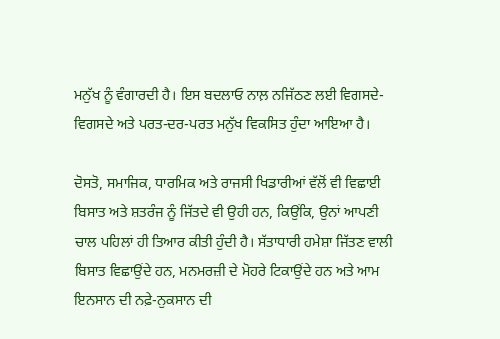ਮਨੁੱਖ ਨੂੰ ਵੰਗਾਰਦੀ ਹੈ। ਇਸ ਬਦਲਾਓ ਨਾਲ਼ ਨਜਿੱਠਣ ਲਈ ਵਿਗਸਦੇ-ਵਿਗਸਦੇ ਅਤੇ ਪਰਤ-ਦਰ-ਪਰਤ ਮਨੁੱਖ ਵਿਕਸਿਤ ਹੁੰਦਾ ਆਇਆ ਹੈ।

ਦੋਸਤੋ, ਸਮਾਜਿਕ, ਧਾਰਮਿਕ ਅਤੇ ਰਾਜਸੀ ਖਿਡਾਰੀਆਂ ਵੱਲੋਂ ਵੀ ਵਿਛਾਈ ਬਿਸਾਤ ਅਤੇ ਸ਼ਤਰੰਜ ਨੂੰ ਜਿੱਤਦੇ ਵੀ ਉਹੀ ਹਨ, ਕਿਉਂਕਿ, ਉਨਾਂ ਆਪਣੀ ਚਾਲ ਪਹਿਲਾਂ ਹੀ ਤਿਆਰ ਕੀਤੀ ਹੁੰਦੀ ਹੈ। ਸੱਤਾਧਾਰੀ ਹਮੇਸ਼ਾ ਜਿੱਤਣ ਵਾਲੀ ਬਿਸਾਤ ਵਿਛਾਉਂਦੇ ਹਨ, ਮਨਮਰਜ਼ੀ ਦੇ ਮੋਹਰੇ ਟਿਕਾਉਂਦੇ ਹਨ ਅਤੇ ਆਮ ਇਨਸਾਨ ਦੀ ਨਫ਼ੇ-ਨੁਕਸਾਨ ਦੀ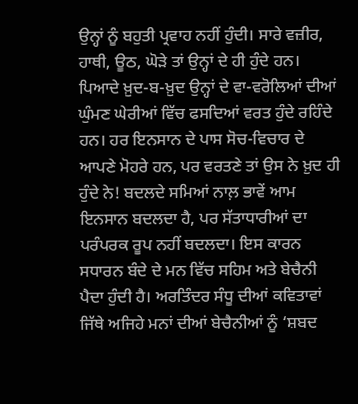ਉਨ੍ਹਾਂ ਨੂੰ ਬਹੁਤੀ ਪ੍ਰਵਾਹ ਨਹੀਂ ਹੁੰਦੀ। ਸਾਰੇ ਵਜ਼ੀਰ, ਹਾਥੀ, ਊਠ, ਘੋੜੇ ਤਾਂ ਉਨ੍ਹਾਂ ਦੇ ਹੀ ਹੁੰਦੇ ਹਨ। ਪਿਆਦੇ ਖ਼ੁਦ-ਬ-ਖ਼ੁਦ ਉਨ੍ਹਾਂ ਦੇ ਵਾ-ਵਰੋਲਿਆਂ ਦੀਆਂ ਘੁੰਮਣ ਘੇਰੀਆਂ ਵਿੱਚ ਫਸਦਿਆਂ ਵਰਤ ਹੁੰਦੇ ਰਹਿੰਦੇ ਹਨ। ਹਰ ਇਨਸਾਨ ਦੇ ਪਾਸ ਸੋਚ-ਵਿਚਾਰ ਦੇ ਆਪਣੇ ਮੋਹਰੇ ਹਨ, ਪਰ ਵਰਤਣੇ ਤਾਂ ਉਸ ਨੇ ਖ਼ੁਦ ਹੀ ਹੁੰਦੇ ਨੇ! ਬਦਲਦੇ ਸਮਿਆਂ ਨਾਲ਼ ਭਾਵੇਂ ਆਮ ਇਨਸਾਨ ਬਦਲਦਾ ਹੈ, ਪਰ ਸੱਤਾਧਾਰੀਆਂ ਦਾ ਪਰੰਪਰਕ ਰੂਪ ਨਹੀਂ ਬਦਲਦਾ। ਇਸ ਕਾਰਨ ਸਧਾਰਨ ਬੰਦੇ ਦੇ ਮਨ ਵਿੱਚ ਸਹਿਮ ਅਤੇ ਬੇਚੈਨੀ ਪੈਦਾ ਹੁੰਦੀ ਹੈ। ਅਰਤਿੰਦਰ ਸੰਧੂ ਦੀਆਂ ਕਵਿਤਾਵਾਂ ਜਿੱਥੇ ਅਜਿਹੇ ਮਨਾਂ ਦੀਆਂ ਬੇਚੈਨੀਆਂ ਨੂੰ ‘ਸ਼ਬਦ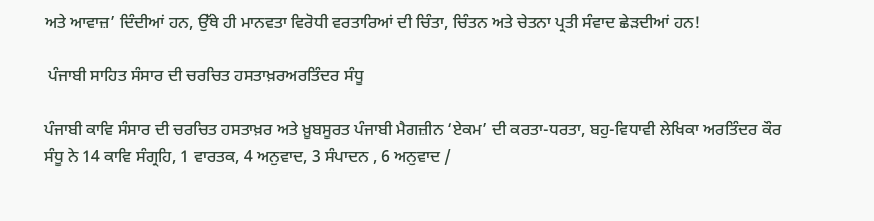ਅਤੇ ਆਵਾਜ਼’ ਦਿੰਦੀਆਂ ਹਨ, ਉੱਥੇ ਹੀ ਮਾਨਵਤਾ ਵਿਰੋਧੀ ਵਰਤਾਰਿਆਂ ਦੀ ਚਿੰਤਾ, ਚਿੰਤਨ ਅਤੇ ਚੇਤਨਾ ਪ੍ਰਤੀ ਸੰਵਾਦ ਛੇੜਦੀਆਂ ਹਨ!

 ਪੰਜਾਬੀ ਸਾਹਿਤ ਸੰਸਾਰ ਦੀ ਚਰਚਿਤ ਹਸਤਾਖ਼ਰਅਰਤਿੰਦਰ ਸੰਧੂ

ਪੰਜਾਬੀ ਕਾਵਿ ਸੰਸਾਰ ਦੀ ਚਰਚਿਤ ਹਸਤਾਖ਼ਰ ਅਤੇ ਖ਼ੂਬਸੂਰਤ ਪੰਜਾਬੀ ਮੈਗਜ਼ੀਨ ‘ਏਕਮ’ ਦੀ ਕਰਤਾ-ਧਰਤਾ, ਬਹੁ-ਵਿਧਾਵੀ ਲੇਖਿਕਾ ਅਰਤਿੰਦਰ ਕੌਰ ਸੰਧੂ ਨੇ 14 ਕਾਵਿ ਸੰਗ੍ਰਹਿ, 1 ਵਾਰਤਕ, 4 ਅਨੁਵਾਦ, 3 ਸੰਪਾਦਨ , 6 ਅਨੁਵਾਦ /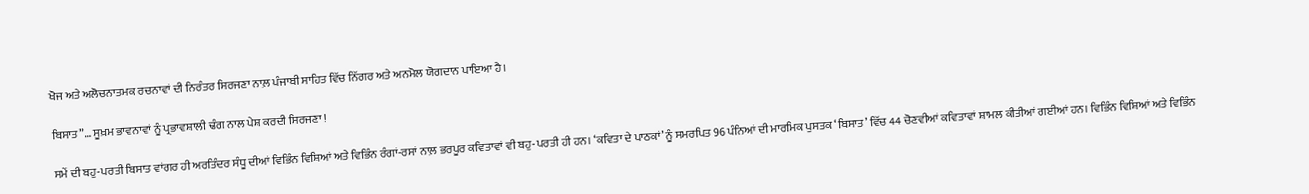ਖੋਜ ਅਤੇ ਅਲੋਚਨਾਤਮਕ ਰਚਨਾਵਾਂ ਦੀ ਨਿਰੰਤਰ ਸਿਰਜਣਾ ਨਾਲ਼ ਪੰਜਾਬੀ ਸਾਹਿਤ ਵਿੱਚ ਨਿੱਗਰ ਅਤੇ ਅਨਮੋਲ ਯੋਗਦਾਨ ਪਾਇਆ ਹੈ।

ਬਿਸਾਤ”… ਸੂਖ਼ਮ ਭਾਵਨਾਵਾਂ ਨੂੰ ਪ੍ਰਭਾਵਸ਼ਾਲੀ ਢੰਗ ਨਾਲ ਪੇਸ਼ ਕਰਦੀ ਸਿਰਜਣਾ !

ਸਮੇਂ ਦੀ ਬਹੁ-ਪਰਤੀ ਬਿਸਾਤ ਵਾਂਗਰ ਹੀ ਅਰਤਿੰਦਰ ਸੰਧੂ ਦੀਆਂ ਵਿਭਿੰਨ ਵਿਸ਼ਿਆਂ ਅਤੇ ਵਿਭਿੰਨ ਰੰਗਾਂ-ਰਸਾਂ ਨਾਲ਼ ਭਰਪੂਰ ਕਵਿਤਾਵਾਂ ਵੀ ਬਹੁ-ਪਰਤੀ ਹੀ ਹਨ। ‘ਕਵਿਤਾ ਦੇ ਪਾਠਕਾਂ’ ਨੂੰ ਸਮਰਪਿਤ 96 ਪੰਨਿਆਂ ਦੀ ਮਾਰਮਿਕ ਪੁਸਤਕ ‘ਬਿਸਾਤ’ ਵਿੱਚ 44 ਚੋਣਵੀਆਂ ਕਵਿਤਾਵਾਂ ਸ਼ਾਮਲ ਕੀਤੀਆਂ ਗਈਆਂ ਹਨ। ਵਿਭਿੰਨ ਵਿਸ਼ਿਆਂ ਅਤੇ ਵਿਭਿੰਨ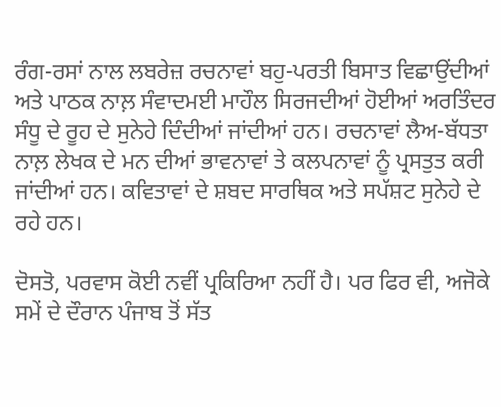ਰੰਗ-ਰਸਾਂ ਨਾਲ ਲਬਰੇਜ਼ ਰਚਨਾਵਾਂ ਬਹੁ-ਪਰਤੀ ਬਿਸਾਤ ਵਿਛਾਉਂਦੀਆਂ ਅਤੇ ਪਾਠਕ ਨਾਲ਼ ਸੰਵਾਦਮਈ ਮਾਹੌਲ ਸਿਰਜਦੀਆਂ ਹੋਈਆਂ ਅਰਤਿੰਦਰ ਸੰਧੂ ਦੇ ਰੂਹ ਦੇ ਸੁਨੇਹੇ ਦਿੰਦੀਆਂ ਜਾਂਦੀਆਂ ਹਨ। ਰਚਨਾਵਾਂ ਲੈਅ-ਬੱਧਤਾ ਨਾਲ਼ ਲੇਖਕ ਦੇ ਮਨ ਦੀਆਂ ਭਾਵਨਾਵਾਂ ਤੇ ਕਲਪਨਾਵਾਂ ਨੂੰ ਪ੍ਰਸਤੁਤ ਕਰੀ ਜਾਂਦੀਆਂ ਹਨ। ਕਵਿਤਾਵਾਂ ਦੇ ਸ਼ਬਦ ਸਾਰਥਿਕ ਅਤੇ ਸਪੱਸ਼ਟ ਸੁਨੇਹੇ ਦੇ ਰਹੇ ਹਨ।

ਦੋਸਤੋ, ਪਰਵਾਸ ਕੋਈ ਨਵੀਂ ਪ੍ਰਕਿਰਿਆ ਨਹੀਂ ਹੈ। ਪਰ ਫਿਰ ਵੀ, ਅਜੋਕੇ ਸਮੇਂ ਦੇ ਦੌਰਾਨ ਪੰਜਾਬ ਤੋਂ ਸੱਤ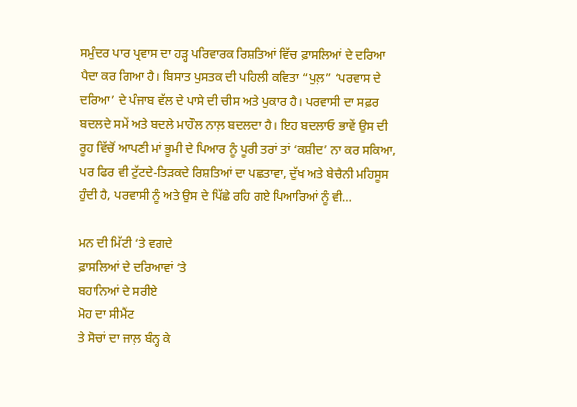ਸਮੁੰਦਰ ਪਾਰ ਪ੍ਰਵਾਸ ਦਾ ਹੜ੍ਹ ਪਰਿਵਾਰਕ ਰਿਸ਼ਤਿਆਂ ਵਿੱਚ ਫ਼ਾਸਲਿਆਂ ਦੇ ਦਰਿਆ ਪੈਦਾ ਕਰ ਗਿਆ ਹੈ। ਬਿਸਾਤ ਪੁਸਤਕ ਦੀ ਪਹਿਲੀ ਕਵਿਤਾ “ਪੁਲ਼” ‘ਪਰਵਾਸ ਦੇ ਦਰਿਆ’ ਦੇ ਪੰਜਾਬ ਵੱਲ ਦੇ ਪਾਸੇ ਦੀ ਚੀਸ ਅਤੇ ਪੁਕਾਰ ਹੈ। ਪਰਵਾਸੀ ਦਾ ਸਫ਼ਰ ਬਦਲਦੇ ਸਮੇਂ ਅਤੇ ਬਦਲੇ ਮਾਹੌਲ ਨਾਲ਼ ਬਦਲਦਾ ਹੈ। ਇਹ ਬਦਲਾਓ ਭਾਵੇਂ ਉਸ ਦੀ ਰੂਹ ਵਿੱਚੋਂ ਆਪਣੀ ਮਾਂ ਭੂਮੀ ਦੇ ਪਿਆਰ ਨੂੰ ਪੂਰੀ ਤਰਾਂ ਤਾਂ ‘ਕਸ਼ੀਦ’ ਨਾ ਕਰ ਸਕਿਆ, ਪਰ ਫਿਰ ਵੀ ਟੁੱਟਦੇ-ਤਿੜਕਦੇ ਰਿਸ਼ਤਿਆਂ ਦਾ ਪਛਤਾਵਾ, ਦੁੱਖ ਅਤੇ ਬੇਚੈਨੀ ਮਹਿਸੂਸ ਹੁੰਦੀ ਹੈ, ਪਰਵਾਸੀ ਨੂੰ ਅਤੇ ਉਸ ਦੇ ਪਿੱਛੇ ਰਹਿ ਗਏ ਪਿਆਰਿਆਂ ਨੂੰ ਵੀ…

ਮਨ ਦੀ ਮਿੱਟੀ ‘ਤੇ ਵਗਦੇ
ਫ਼ਾਸਲਿਆਂ ਦੇ ਦਰਿਆਵਾਂ ‘ਤੇ
ਬਹਾਨਿਆਂ ਦੇ ਸਰੀਏ
ਮੋਹ ਦਾ ਸੀਮੈਂਟ
ਤੇ ਸੋਚਾਂ ਦਾ ਜਾਲ਼ ਬੰਨ੍ਹ ਕੇ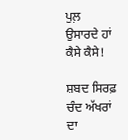ਪੁਲ਼ ਉਸਾਰਦੇ ਹਾਂ ਕੈਸੇ ਕੈਸੇ!

ਸ਼ਬਦ ਸਿਰਫ਼ ਚੰਦ ਅੱਖਰਾਂ ਦਾ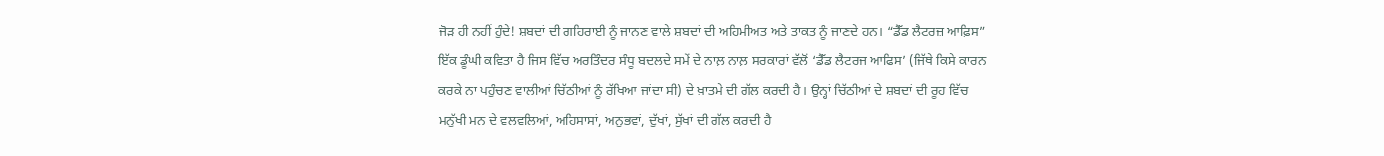ਜੋੜ ਹੀ ਨਹੀਂ ਹੁੰਦੇ! ਸ਼ਬਦਾਂ ਦੀ ਗਹਿਰਾਈ ਨੂੰ ਜਾਨਣ ਵਾਲੇ ਸ਼ਬਦਾਂ ਦੀ ਅਹਿਮੀਅਤ ਅਤੇ ਤਾਕਤ ਨੂੰ ਜਾਣਦੇ ਹਨ। “ਡੈੱਡ ਲੈਟਰਜ਼ ਆਫ਼ਿਸ” ਇੱਕ ਡੂੰਘੀ ਕਵਿਤਾ ਹੈ ਜਿਸ ਵਿੱਚ ਅਰਤਿੰਦਰ ਸੰਧੂ ਬਦਲਦੇ ਸਮੇਂ ਦੇ ਨਾਲ਼ ਨਾਲ਼ ਸਰਕਾਰਾਂ ਵੱਲੋਂ ‘ਡੈੱਡ ਲੈਟਰਜ ਆਫਿਸ’ (ਜਿੱਥੇ ਕਿਸੇ ਕਾਰਨ ਕਰਕੇ ਨਾ ਪਹੁੰਚਣ ਵਾਲੀਆਂ ਚਿੱਠੀਆਂ ਨੂੰ ਰੱਖਿਆ ਜਾਂਦਾ ਸੀ) ਦੇ ਖ਼ਾਤਮੇ ਦੀ ਗੱਲ ਕਰਦੀ ਹੈ। ਉਨ੍ਹਾਂ ਚਿੱਠੀਆਂ ਦੇ ਸ਼ਬਦਾਂ ਦੀ ਰੂਹ ਵਿੱਚ ਮਨੁੱਖੀ ਮਨ ਦੇ ਵਲਵਲਿਆਂ, ਅਹਿਸਾਸਾਂ, ਅਨੁਭਵਾਂ, ਦੁੱਖਾਂ, ਸੁੱਖਾਂ ਦੀ ਗੱਲ ਕਰਦੀ ਹੈ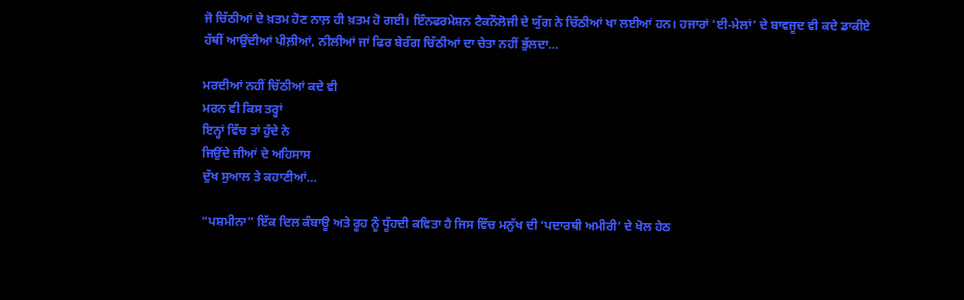ਜੋ ਚਿੱਠੀਆਂ ਦੇ ਖ਼ਤਮ ਹੋਣ ਨਾਲ਼ ਹੀ ਖ਼ਤਮ ਹੋ ਗਈ। ਇੰਨਫਰਮੇਸ਼ਨ ਟੈਕਨੌਲੋਜੀ ਦੇ ਯੁੱਗ ਨੇ ਚਿੱਠੀਆਂ ਖਾ ਲਈਆਂ ਹਨ। ਹਜਾਰਾਂ ‘ਈ-ਮੇਲਾਂ’ ਦੇ ਬਾਵਜੂਦ ਵੀ ਕਦੇ ਡਾਕੀਏ ਹੱਥੀਂ ਆਉਂਦੀਆਂ ਪੀਲ਼ੀਆਂ, ਨੀਲੀਆਂ ਜਾਂ ਫਿਰ ਬੇਰੰਗ ਚਿੱਠੀਆਂ ਦਾ ਚੇਤਾ ਨਹੀਂ ਭੁੱਲਦਾ…

ਮਰਦੀਆਂ ਨਹੀਂ ਚਿੱਠੀਆਂ ਕਦੇ ਵੀ
ਮਰਨ ਵੀ ਕਿਸ ਤਰ੍ਹਾਂ
ਇਨ੍ਹਾਂ ਵਿੱਚ ਤਾਂ ਹੁੰਦੇ ਨੇ
ਜਿਉਂਦੇ ਜੀਆਂ ਦੇ ਅਹਿਸਾਸ
ਦੁੱਖ ਸੁਆਲ ਤੇ ਕਹਾਣੀਆਂ…

“ਪਸ਼ਮੀਨਾ” ਇੱਕ ਦਿਲ ਕੰਬਾਊ ਅਤੇ ਰੂਹ ਨੂੰ ਧੂੰਹਦੀ ਕਵਿਤਾ ਹੈ ਜਿਸ ਵਿੱਚ ਮਨੁੱਖ ਦੀ ‘ਪਦਾਰਥੀ ਅਮੀਰੀ’ ਦੇ ਖੋਲ ਹੇਠ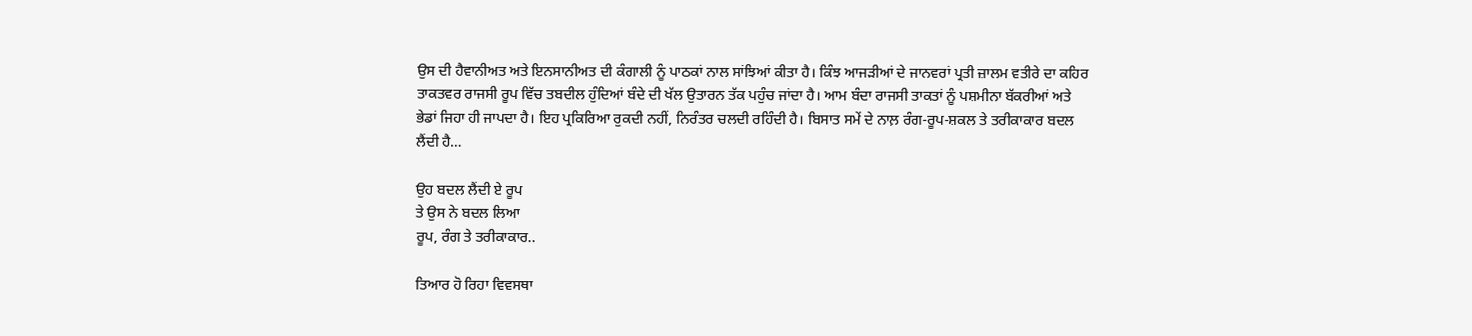ਉਸ ਦੀ ਹੈਵਾਨੀਅਤ ਅਤੇ ਇਨਸਾਨੀਅਤ ਦੀ ਕੰਗਾਲੀ ਨੂੰ ਪਾਠਕਾਂ ਨਾਲ ਸਾਂਝਿਆਂ ਕੀਤਾ ਹੈ। ਕਿੰਝ ਆਜੜੀਆਂ ਦੇ ਜਾਨਵਰਾਂ ਪ੍ਰਤੀ ਜ਼ਾਲਮ ਵਤੀਰੇ ਦਾ ਕਹਿਰ ਤਾਕਤਵਰ ਰਾਜਸੀ ਰੂਪ ਵਿੱਚ ਤਬਦੀਲ ਹੁੰਦਿਆਂ ਬੰਦੇ ਦੀ ਖੱਲ ਉਤਾਰਨ ਤੱਕ ਪਹੁੰਚ ਜਾਂਦਾ ਹੈ। ਆਮ ਬੰਦਾ ਰਾਜਸੀ ਤਾਕਤਾਂ ਨੂੰ ਪਸ਼ਮੀਨਾ ਬੱਕਰੀਆਂ ਅਤੇ ਭੇਡਾਂ ਜਿਹਾ ਹੀ ਜਾਪਦਾ ਹੈ। ਇਹ ਪ੍ਰਕਿਰਿਆ ਰੁਕਦੀ ਨਹੀਂ, ਨਿਰੰਤਰ ਚਲਦੀ ਰਹਿੰਦੀ ਹੈ। ਬਿਸਾਤ ਸਮੇਂ ਦੇ ਨਾਲ਼ ਰੰਗ-ਰੂਪ-ਸ਼ਕਲ ਤੇ ਤਰੀਕਾਕਾਰ ਬਦਲ ਲੈਂਦੀ ਹੈ…

ਉਹ ਬਦਲ ਲੈਂਦੀ ਏ ਰੂਪ
ਤੇ ਉਸ ਨੇ ਬਦਲ ਲਿਆ
ਰੂਪ, ਰੰਗ ਤੇ ਤਰੀਕਾਕਾਰ..

ਤਿਆਰ ਹੋ ਰਿਹਾ ਵਿਵਸਥਾ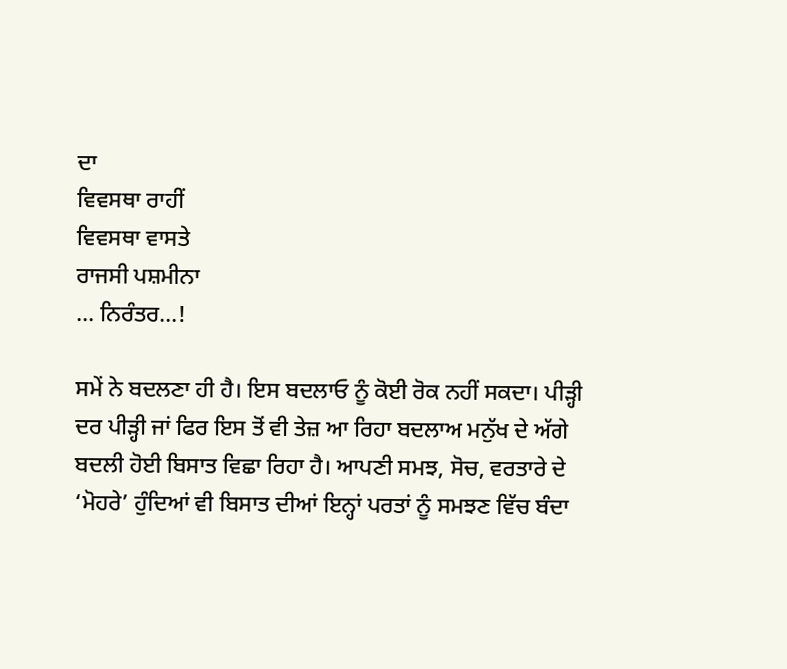ਦਾ
ਵਿਵਸਥਾ ਰਾਹੀਂ
ਵਿਵਸਥਾ ਵਾਸਤੇ
ਰਾਜਸੀ ਪਸ਼ਮੀਨਾ
… ਨਿਰੰਤਰ…!

ਸਮੇਂ ਨੇ ਬਦਲਣਾ ਹੀ ਹੈ। ਇਸ ਬਦਲਾਓ ਨੂੰ ਕੋਈ ਰੋਕ ਨਹੀਂ ਸਕਦਾ। ਪੀੜ੍ਹੀ ਦਰ ਪੀੜ੍ਹੀ ਜਾਂ ਫਿਰ ਇਸ ਤੋਂ ਵੀ ਤੇਜ਼ ਆ ਰਿਹਾ ਬਦਲਾਅ ਮਨੁੱਖ ਦੇ ਅੱਗੇ ਬਦਲੀ ਹੋਈ ਬਿਸਾਤ ਵਿਛਾ ਰਿਹਾ ਹੈ। ਆਪਣੀ ਸਮਝ, ਸੋਚ, ਵਰਤਾਰੇ ਦੇ ‘ਮੋਹਰੇ’ ਹੁੰਦਿਆਂ ਵੀ ਬਿਸਾਤ ਦੀਆਂ ਇਨ੍ਹਾਂ ਪਰਤਾਂ ਨੂੰ ਸਮਝਣ ਵਿੱਚ ਬੰਦਾ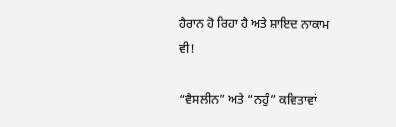ਹੈਰਾਨ ਹੋ ਰਿਹਾ ਹੈ ਅਤੇ ਸ਼ਾਇਦ ਨਾਕਾਮ ਵੀ!

“ਵੈਸਲੀਨ” ਅਤੇ “ਨਹੁੰ” ਕਵਿਤਾਵਾਂ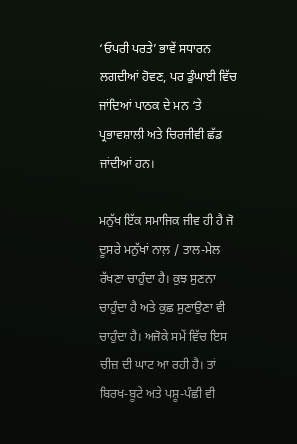‘ਓਪਰੀ ਪਰਤੇ’ ਭਾਵੇਂ ਸਧਾਰਨ ਲਗਦੀਆਂ ਹੋਵਣ, ਪਰ ਡੁੰਘਾਈ ਵਿੱਚ ਜਾਂਦਿਆਂ ਪਾਠਕ ਦੇ ਮਨ ‘ਤੇ ਪ੍ਰਭਾਵਸ਼ਾਲੀ ਅਤੇ ਚਿਰਜੀਵੀ ਛੱਡ ਜਾਂਦੀਆਂ ਹਨ।

ਮਨੁੱਖ ਇੱਕ ਸਮਾਜਿਕ ਜੀਵ ਹੀ ਹੈ ਜੋ ਦੂਸਰੇ ਮਨੁੱਖਾਂ ਨਾਲ਼ / ਤਾਲ-ਮੇਲ ਰੱਖਣਾ ਚਾਹੁੰਦਾ ਹੈ। ਕੁਝ ਸੁਣਨਾ ਚਾਹੁੰਦਾ ਹੈ ਅਤੇ ਕੁਛ ਸੁਣਾਉਣਾ ਵੀ ਚਾਹੁੰਦਾ ਹੈ। ਅਜੋਕੇ ਸਮੇਂ ਵਿੱਚ ਇਸ ਚੀਜ਼ ਦੀ ਘਾਟ ਆ ਰਹੀ ਹੈ। ਤਾਂ ਬਿਰਖ-ਬੂਟੇ ਅਤੇ ਪਸ਼ੂ-ਪੰਛੀ ਵੀ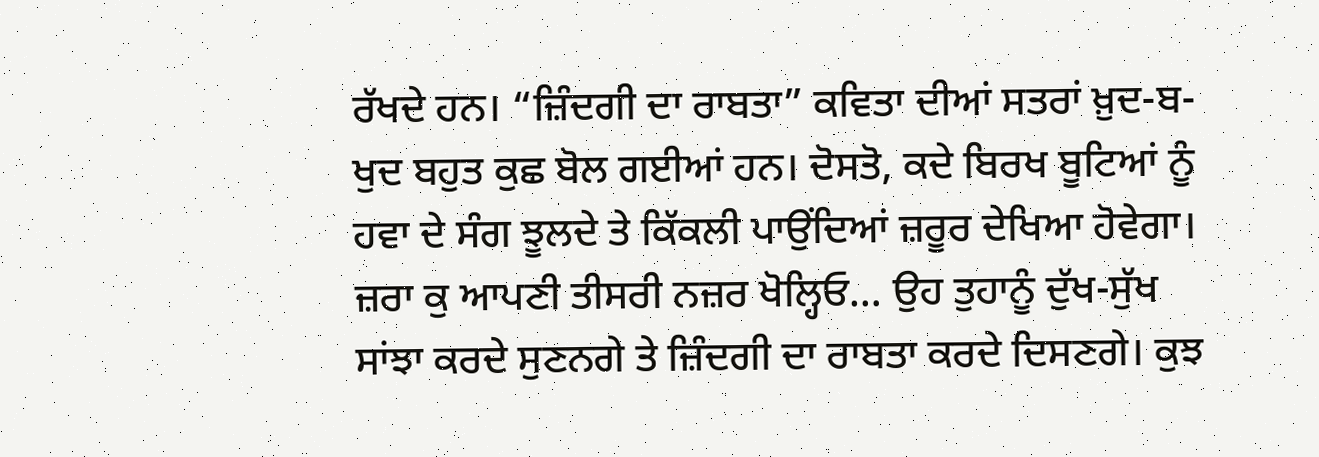ਰੱਖਦੇ ਹਨ। “ਜ਼ਿੰਦਗੀ ਦਾ ਰਾਬਤਾ” ਕਵਿਤਾ ਦੀਆਂ ਸਤਰਾਂ ਖ਼ੁਦ-ਬ-ਖੁਦ ਬਹੁਤ ਕੁਛ ਬੋਲ ਗਈਆਂ ਹਨ। ਦੋਸਤੋ, ਕਦੇ ਬਿਰਖ ਬੂਟਿਆਂ ਨੂੰ ਹਵਾ ਦੇ ਸੰਗ ਝੂਲਦੇ ਤੇ ਕਿੱਕਲੀ ਪਾਉਂਦਿਆਂ ਜ਼ਰੂਰ ਦੇਖਿਆ ਹੋਵੇਗਾ। ਜ਼ਰਾ ਕੁ ਆਪਣੀ ਤੀਸਰੀ ਨਜ਼ਰ ਖੋਲ੍ਹਿਓ… ਉਹ ਤੁਹਾਨੂੰ ਦੁੱਖ-ਸੁੱਖ ਸਾਂਝਾ ਕਰਦੇ ਸੁਣਨਗੇ ਤੇ ਜ਼ਿੰਦਗੀ ਦਾ ਰਾਬਤਾ ਕਰਦੇ ਦਿਸਣਗੇ। ਕੁਝ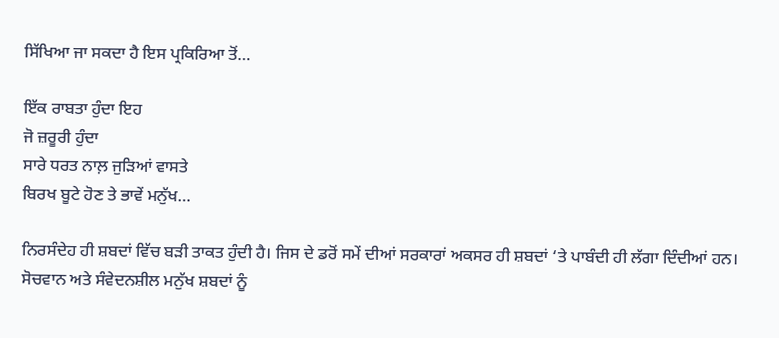ਸਿੱਖਿਆ ਜਾ ਸਕਦਾ ਹੈ ਇਸ ਪ੍ਰਕਿਰਿਆ ਤੋਂ…

ਇੱਕ ਰਾਬਤਾ ਹੁੰਦਾ ਇਹ
ਜੋ ਜ਼ਰੂਰੀ ਹੁੰਦਾ
ਸਾਰੇ ਧਰਤ ਨਾਲ਼ ਜੁੜਿਆਂ ਵਾਸਤੇ
ਬਿਰਖ ਬੂਟੇ ਹੋਣ ਤੇ ਭਾਵੇਂ ਮਨੁੱਖ…

ਨਿਰਸੰਦੇਹ ਹੀ ਸ਼ਬਦਾਂ ਵਿੱਚ ਬੜੀ ਤਾਕਤ ਹੁੰਦੀ ਹੈ। ਜਿਸ ਦੇ ਡਰੋਂ ਸਮੇਂ ਦੀਆਂ ਸਰਕਾਰਾਂ ਅਕਸਰ ਹੀ ਸ਼ਬਦਾਂ ‘ਤੇ ਪਾਬੰਦੀ ਹੀ ਲੱਗਾ ਦਿੰਦੀਆਂ ਹਨ। ਸੋਚਵਾਨ ਅਤੇ ਸੰਵੇਦਨਸ਼ੀਲ ਮਨੁੱਖ ਸ਼ਬਦਾਂ ਨੂੰ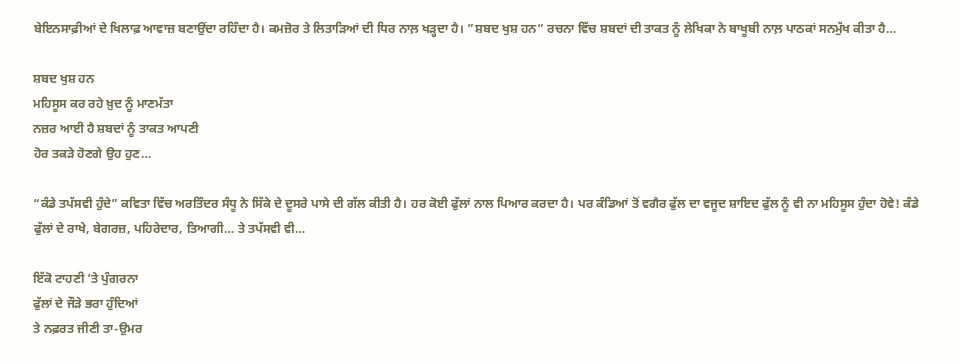ਬੇਇਨਸਾਫ਼ੀਆਂ ਦੇ ਖਿਲਾਫ਼ ਆਵਾਜ਼ ਬਣਾਉਂਦਾ ਰਹਿੰਦਾ ਹੈ। ਕਮਜ਼ੋਰ ਤੇ ਲਿਤਾੜਿਆਂ ਦੀ ਧਿਰ ਨਾਲ਼ ਖੜ੍ਹਦਾ ਹੈ। ”ਸ਼ਬਦ ਖੁਸ਼ ਹਨ” ਰਚਨਾ ਵਿੱਚ ਸ਼ਬਦਾਂ ਦੀ ਤਾਕਤ ਨੂੰ ਲੇਖਿਕਾ ਨੇ ਬਾਖੂਬੀ ਨਾਲ਼ ਪਾਠਕਾਂ ਸਨਮੁੱਖ ਕੀਤਾ ਹੈ…

ਸ਼ਬਦ ਖੁਸ਼ ਹਨ
ਮਹਿਸੂਸ ਕਰ ਰਹੇ ਖ਼ੁਦ ਨੂੰ ਮਾਣਮੱਤਾ
ਨਜ਼ਰ ਆਈ ਹੈ ਸ਼ਬਦਾਂ ਨੂੰ ਤਾਕਤ ਆਪਣੀ
ਹੋਰ ਤਕੜੇ ਹੋਣਗੇ ਉਹ ਹੁਣ…

“ਕੰਡੇ ਤਪੱਸਵੀ ਹੁੰਦੇ” ਕਵਿਤਾ ਵਿੱਚ ਅਰਤਿੰਦਰ ਸੰਧੂ ਨੇ ਸਿੱਕੇ ਦੇ ਦੂਸਰੇ ਪਾਸੇ ਦੀ ਗੱਲ ਕੀਤੀ ਹੈ। ਹਰ ਕੋਈ ਫੁੱਲਾਂ ਨਾਲ ਪਿਆਰ ਕਰਦਾ ਹੈ। ਪਰ ਕੰਡਿਆਂ ਤੋਂ ਵਗੈਰ ਫੁੱਲ ਦਾ ਵਜੂਦ ਸ਼ਾਇਦ ਫੁੱਲ ਨੂੰ ਵੀ ਨਾ ਮਹਿਸੂਸ ਹੁੰਦਾ ਹੋਵੇ! ਕੰਡੇ ਫੁੱਲਾਂ ਦੇ ਰਾਖੇ, ਬੇਗਰਜ਼, ਪਹਿਰੇਦਾਰ, ਤਿਆਗੀ… ਤੇ ਤਪੱਸਵੀ ਵੀ…

ਇੱਕੋ ਟਾਹਣੀ ’ਤੇ ਪੁੰਗਰਨਾ
ਫੁੱਲਾਂ ਦੇ ਜੌੜੇ ਭਰਾ ਹੁੰਦਿਆਂ
ਤੇ ਨਫ਼ਰਤ ਜੀਣੀ ਤਾ-ਉਮਰ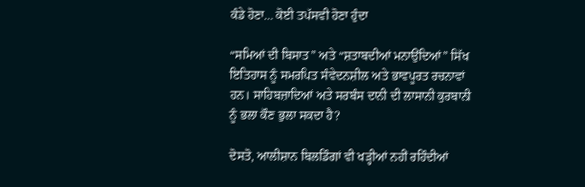ਕੰਡੇ ਹੋਣਾ… ਕੋਈ ਤਪੱਸਵੀ ਹੋਣਾ ਹੁੰਦਾ

“ਸਮਿਆਂ ਦੀ ਬਿਸਾਤ” ਅਤੇ “ਸ਼ਤਾਬਦੀਆਂ ਮਨਾਉਂਦਿਆਂ” ਸਿੱਖ ਇਤਿਹਾਸ ਨੂੰ ਸਮਰਪਿਤ ਸੰਵੇਦਨਸ਼ੀਲ ਅਤੇ ਭਾਵਪੂਰਤ ਰਚਨਾਵਾਂ ਹਨ। ਸਾਹਿਬਜ਼ਾਦਿਆਂ ਅਤੇ ਸਰਬੰਸ ਦਾਨੀ ਦੀ ਲਾਸਾਨੀ ਕੁਰਬਾਨੀ ਨੂੰ ਭਲਾ ਕੌਣ ਭੁਲਾ ਸਕਦਾ ਹੈ?

ਦੋਸਤੋ, ਆਲੀਸ਼ਾਨ ਬਿਲਡਿੰਗਾਂ ਵੀ ਖੜ੍ਹੀਆਂ ਨਹੀਂ ਰਹਿੰਦੀਆਂ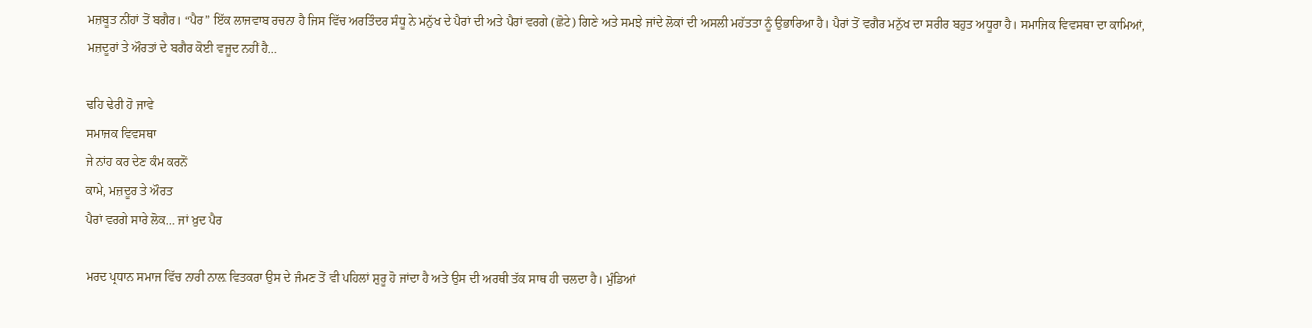ਮਜ਼ਬੂਤ ਨੀਂਹਾਂ ਤੋਂ ਬਗੈਰ। “ਪੈਰ” ਇੱਕ ਲਾਜਵਾਬ ਰਚਨਾ ਹੈ ਜਿਸ ਵਿੱਚ ਅਰਤਿੰਦਰ ਸੰਧੂ ਨੇ ਮਨੁੱਖ ਦੇ ਪੈਰਾਂ ਦੀ ਅਤੇ ਪੈਰਾਂ ਵਰਗੇ (ਛੋਟੇ) ਗਿਣੇ ਅਤੇ ਸਮਝੇ ਜਾਂਦੇ ਲੋਕਾਂ ਦੀ ਅਸਲੀ ਮਹੱਤਤਾ ਨੂੰ ਉਭਾਰਿਆ ਹੈ। ਪੈਰਾਂ ਤੋਂ ਵਗੈਰ ਮਨੁੱਖ ਦਾ ਸਰੀਰ ਬਹੁਤ ਅਧੂਰਾ ਹੈ। ਸਮਾਜਿਕ ਵਿਵਸਥਾ ਦਾ ਕਾਮਿਆਂ, ਮਜ਼ਦੂਰਾਂ ਤੇ ਔਰਤਾਂ ਦੇ ਬਗੈਰ ਕੋਈ ਵਜੂਦ ਨਹੀਂ ਹੈ…

ਢਹਿ ਢੇਰੀ ਹੋ ਜਾਵੇ
ਸਮਾਜਕ ਵਿਵਸਥਾ
ਜੇ ਨਾਂਹ ਕਰ ਦੇਣ ਕੰਮ ਕਰਨੋਂ
ਕਾਮੇ, ਮਜ਼ਦੂਰ ਤੇ ਔਰਤ
ਪੈਰਾਂ ਵਰਗੇ ਸਾਰੇ ਲੋਕ… ਜਾਂ ਖ਼ੁਦ ਪੈਰ

ਮਰਦ ਪ੍ਰਧਾਨ ਸਮਾਜ ਵਿੱਚ ਨਾਰੀ ਨਾਲ਼ ਵਿਤਕਰਾ ਉਸ ਦੇ ਜੰਮਣ ਤੋਂ ਵੀ ਪਹਿਲਾਂ ਸ਼ੁਰੂ ਹੋ ਜਾਂਦਾ ਹੈ ਅਤੇ ਉਸ ਦੀ ਅਰਥੀ ਤੱਕ ਸਾਥ ਹੀ ਚਲਦਾ ਹੈ। ਮੁੰਡਿਆਂ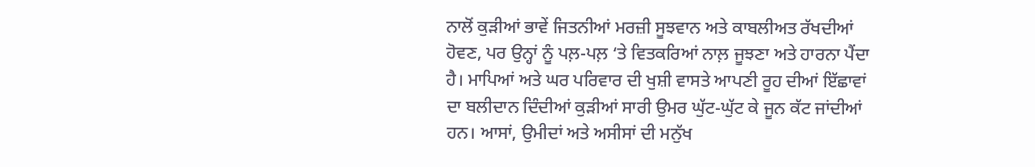ਨਾਲੋਂ ਕੁੜੀਆਂ ਭਾਵੇਂ ਜਿਤਨੀਆਂ ਮਰਜ਼ੀ ਸੂਝਵਾਨ ਅਤੇ ਕਾਬਲੀਅਤ ਰੱਖਦੀਆਂ ਹੋਵਣ, ਪਰ ਉਨ੍ਹਾਂ ਨੂੰ ਪਲ਼-ਪਲ਼ ‘ਤੇ ਵਿਤਕਰਿਆਂ ਨਾਲ਼ ਜੂਝਣਾ ਅਤੇ ਹਾਰਨਾ ਪੈਂਦਾ ਹੈ। ਮਾਪਿਆਂ ਅਤੇ ਘਰ ਪਰਿਵਾਰ ਦੀ ਖੁਸ਼ੀ ਵਾਸਤੇ ਆਪਣੀ ਰੂਹ ਦੀਆਂ ਇੱਛਾਵਾਂ ਦਾ ਬਲੀਦਾਨ ਦਿੰਦੀਆਂ ਕੁੜੀਆਂ ਸਾਰੀ ਉਮਰ ਘੁੱਟ-ਘੁੱਟ ਕੇ ਜੂਨ ਕੱਟ ਜਾਂਦੀਆਂ ਹਨ। ਆਸਾਂ, ਉਮੀਦਾਂ ਅਤੇ ਅਸੀਸਾਂ ਦੀ ਮਨੁੱਖ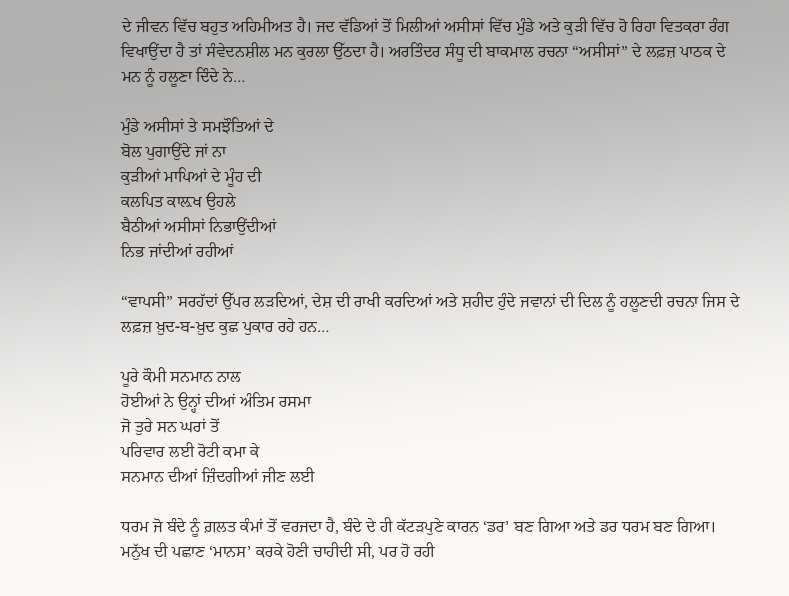ਦੇ ਜੀਵਨ ਵਿੱਚ ਬਹੁਤ ਅਹਿਮੀਅਤ ਹੈ। ਜਦ ਵੱਡਿਆਂ ਤੋਂ ਮਿਲੀਆਂ ਅਸੀਸਾਂ ਵਿੱਚ ਮੁੰਡੇ ਅਤੇ ਕੁੜੀ ਵਿੱਚ ਹੋ ਰਿਹਾ ਵਿਤਕਰਾ ਰੰਗ ਵਿਖਾਉਂਦਾ ਹੈ ਤਾਂ ਸੰਵੇਦਨਸ਼ੀਲ ਮਨ ਕੁਰਲਾ ਉੱਠਦਾ ਹੈ। ਅਰਤਿੰਦਰ ਸੰਧੂ ਦੀ ਬਾਕਮਾਲ ਰਚਨਾ “ਅਸੀਸਾਂ” ਦੇ ਲਫ਼ਜ਼ ਪਾਠਕ ਦੇ ਮਨ ਨੂੰ ਹਲੂਣਾ ਦਿੰਦੇ ਨੇ…

ਮੁੰਡੇ ਅਸੀਸਾਂ ਤੇ ਸਮਝੌਤਿਆਂ ਦੇ
ਬੋਲ ਪੁਗਾਉਂਦੇ ਜਾਂ ਨਾ
ਕੁੜੀਆਂ ਮਾਪਿਆਂ ਦੇ ਮੂੰਹ ਦੀ
ਕਲਪਿਤ ਕਾਲ਼ਖ ਉਹਲੇ
ਬੈਠੀਆਂ ਅਸੀਸਾਂ ਨਿਭਾਉਂਦੀਆਂ
ਨਿਭ ਜਾਂਦੀਆਂ ਰਹੀਆਂ

“ਵਾਪਸੀ” ਸਰਹੱਦਾਂ ਉੱਪਰ ਲੜਦਿਆਂ, ਦੇਸ਼ ਦੀ ਰਾਖੀ ਕਰਦਿਆਂ ਅਤੇ ਸ਼ਹੀਦ ਹੁੰਦੇ ਜਵਾਨਾਂ ਦੀ ਦਿਲ ਨੂੰ ਹਲੂਣਦੀ ਰਚਨਾ ਜਿਸ ਦੇ ਲਫ਼ਜ਼ ਖ਼ੁਦ-ਬ-ਖ਼ੁਦ ਕੁਛ ਪੁਕਾਰ ਰਹੇ ਹਨ…

ਪੂਰੇ ਕੌਮੀ ਸਨਮਾਨ ਨਾਲ
ਹੋਈਆਂ ਨੇ ਉਨ੍ਹਾਂ ਦੀਆਂ ਅੰਤਿਮ ਰਸਮਾ
ਜੋ ਤੁਰੇ ਸਨ ਘਰਾਂ ਤੋਂ
ਪਰਿਵਾਰ ਲਈ ਰੋਟੀ ਕਮਾ ਕੇ
ਸਨਮਾਨ ਦੀਆਂ ਜ਼ਿੰਦਗੀਆਂ ਜੀਣ ਲਈ

ਧਰਮ ਜੋ ਬੰਦੇ ਨੂੰ ਗ਼ਲਤ ਕੰਮਾਂ ਤੋਂ ਵਰਜਦਾ ਹੈ, ਬੰਦੇ ਦੇ ਹੀ ਕੱਟੜਪੁਣੇ ਕਾਰਨ ‘ਡਰ’ ਬਣ ਗਿਆ ਅਤੇ ਡਰ ਧਰਮ ਬਣ ਗਿਆ। ਮਨੁੱਖ ਦੀ ਪਛਾਣ ‘ਮਾਨਸ’ ਕਰਕੇ ਹੋਣੀ ਚਾਹੀਦੀ ਸੀ, ਪਰ ਹੋ ਰਹੀ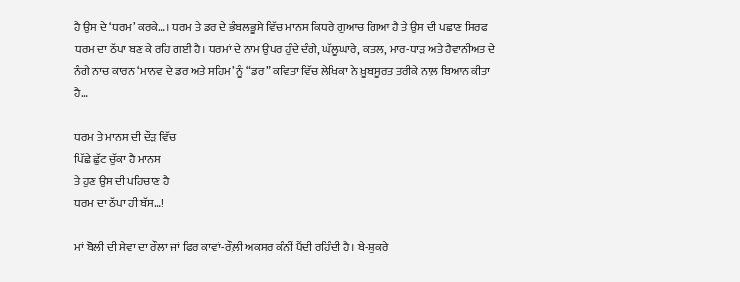ਹੈ ਉਸ ਦੇ ‘ਧਰਮ’ ਕਰਕੇ…। ਧਰਮ ਤੇ ਡਰ ਦੇ ਭੰਬਲਭੂਸੇ ਵਿੱਚ ਮਾਨਸ ਕਿਧਰੇ ਗੁਆਚ ਗਿਆ ਹੈ ਤੇ ਉਸ ਦੀ ਪਛਾਣ ਸਿਰਫ ਧਰਮ ਦਾ ਠੱਪਾ ਬਣ ਕੇ ਰਹਿ ਗਈ ਹੈ। ਧਰਮਾਂ ਦੇ ਨਾਮ ਉਪਰ ਹੁੰਦੇ ਦੰਗੇ, ਘੱਲੂਘਾਰੇ, ਕਤਲ, ਮਾਰ-ਧਾੜ ਅਤੇ ਹੈਵਾਨੀਅਤ ਦੇ ਨੰਗੇ ਨਾਚ ਕਾਰਨ ‘ਮਾਨਵ ਦੇ ਡਰ ਅਤੇ ਸਹਿਮ’ ਨੂੰ “ਡਰ” ਕਵਿਤਾ ਵਿੱਚ ਲੇਖਿਕਾ ਨੇ ਖ਼ੂਬਸੂਰਤ ਤਰੀਕੇ ਨਾਲ਼ ਬਿਆਨ ਕੀਤਾ ਹੈ…

ਧਰਮ ਤੇ ਮਾਨਸ ਦੀ ਦੌੜ ਵਿੱਚ
ਪਿੱਛੇ ਛੁੱਟ ਚੁੱਕਾ ਹੈ ਮਾਨਸ
ਤੇ ਹੁਣ ਉਸ ਦੀ ਪਹਿਚਾਣ ਹੈ
ਧਰਮ ਦਾ ਠੱਪਾ ਹੀ ਬੱਸ…!

ਮਾਂ ਬੋਲੀ ਦੀ ਸੇਵਾ ਦਾ ਰੌਲਾ ਜਾਂ ਫਿਰ ਕਾਵਾਂ-ਰੌਲ਼ੀ ਅਕਸਰ ਕੰਨੀਂ ਪੈਂਦੀ ਰਹਿੰਦੀ ਹੈ। ਬੇ-ਸ਼ੁਕਰੇ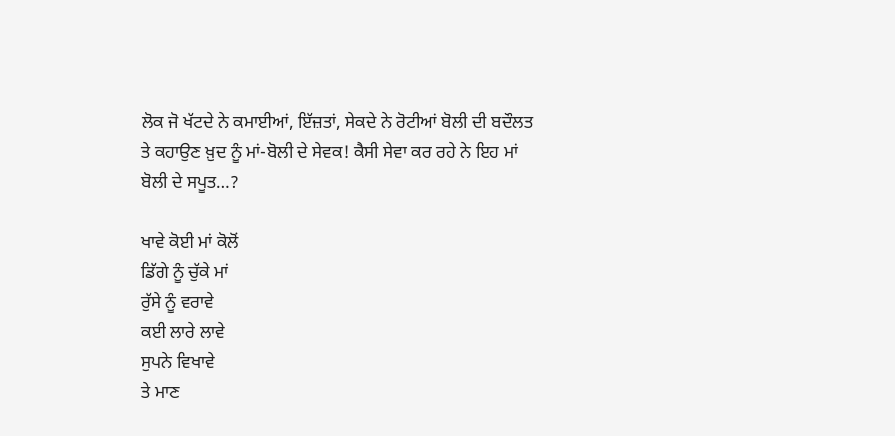ਲੋਕ ਜੋ ਖੱਟਦੇ ਨੇ ਕਮਾਈਆਂ, ਇੱਜ਼ਤਾਂ, ਸੇਕਦੇ ਨੇ ਰੋਟੀਆਂ ਬੋਲੀ ਦੀ ਬਦੌਲਤ ਤੇ ਕਹਾਉਣ ਖ਼ੁਦ ਨੂੰ ਮਾਂ-ਬੋਲੀ ਦੇ ਸੇਵਕ! ਕੈਸੀ ਸੇਵਾ ਕਰ ਰਹੇ ਨੇ ਇਹ ਮਾਂ ਬੋਲੀ ਦੇ ਸਪੂਤ…?

ਖਾਵੇ ਕੋਈ ਮਾਂ ਕੋਲੋਂ
ਡਿੱਗੇ ਨੂੰ ਚੁੱਕੇ ਮਾਂ
ਰੁੱਸੇ ਨੂੰ ਵਰਾਵੇ
ਕਈ ਲਾਰੇ ਲਾਵੇ
ਸੁਪਨੇ ਵਿਖਾਵੇ
ਤੇ ਮਾਣ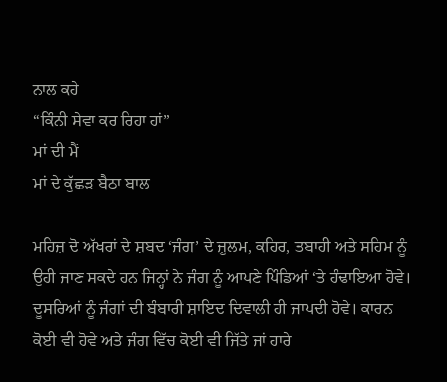ਨਾਲ ਕਹੇ
“ਕਿੰਨੀ ਸੇਵਾ ਕਰ ਰਿਹਾ ਹਾਂ”
ਮਾਂ ਦੀ ਮੈਂ
ਮਾਂ ਦੇ ਕੁੱਛੜ ਬੈਠਾ ਬਾਲ

ਮਹਿਜ਼ ਦੋ ਅੱਖਰਾਂ ਦੇ ਸ਼ਬਦ ‘ਜੰਗ’ ਦੇ ਜ਼ੁਲਮ, ਕਹਿਰ, ਤਬਾਹੀ ਅਤੇ ਸਹਿਮ ਨੂੰ ਉਹੀ ਜਾਣ ਸਕਦੇ ਹਨ ਜਿਨ੍ਹਾਂ ਨੇ ਜੰਗ ਨੂੰ ਆਪਣੇ ਪਿੰਡਿਆਂ ‘ਤੇ ਹੰਢਾਇਆ ਹੋਵੇ। ਦੂਸਰਿਆਂ ਨੂੰ ਜੰਗਾਂ ਦੀ ਬੰਬਾਰੀ ਸ਼ਾਇਦ ਦਿਵਾਲੀ ਹੀ ਜਾਪਦੀ ਹੋਵੇ। ਕਾਰਨ ਕੋਈ ਵੀ ਹੋਵੇ ਅਤੇ ਜੰਗ ਵਿੱਚ ਕੋਈ ਵੀ ਜਿੱਤੇ ਜਾਂ ਹਾਰੇ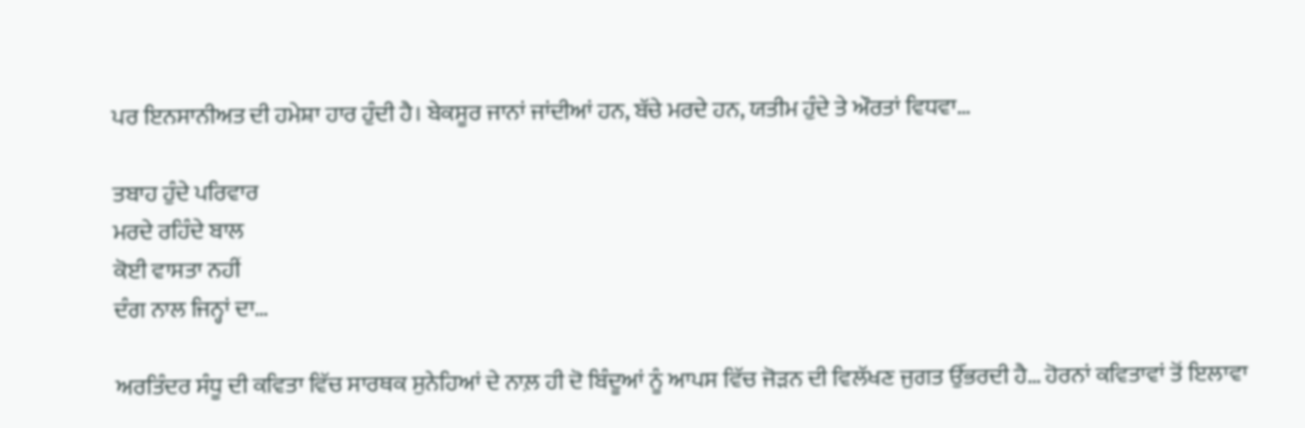ਪਰ ਇਨਸਾਨੀਅਤ ਦੀ ਹਮੇਸ਼ਾ ਹਾਰ ਹੁੰਦੀ ਹੈ। ਬੇਕਸੂਰ ਜਾਨਾਂ ਜਾਂਦੀਆਂ ਹਨ, ਬੱਚੇ ਮਰਦੇ ਹਨ, ਯਤੀਮ ਹੁੰਦੇ ਤੇ ਔਰਤਾਂ ਵਿਧਵਾ…

ਤਬਾਹ ਹੁੰਦੇ ਪਰਿਵਾਰ
ਮਰਦੇ ਰਹਿੰਦੇ ਬਾਲ
ਕੋਈ ਵਾਸਤਾ ਨਹੀਂ
ਦੰਗ ਨਾਲ ਜਿਨ੍ਹਾਂ ਦਾ…

ਅਰਤਿੰਦਰ ਸੰਧੂ ਦੀ ਕਵਿਤਾ ਵਿੱਚ ਸਾਰਥਕ ਸੁਨੇਹਿਆਂ ਦੇ ਨਾਲ਼ ਹੀ ਦੋ ਬਿੰਦੂਆਂ ਨੂੰ ਆਪਸ ਵਿੱਚ ਜੋੜਨ ਦੀ ਵਿਲੱਖਣ ਜੁਗਤ ਉੱਭਰਦੀ ਹੈ… ਹੋਰਨਾਂ ਕਵਿਤਾਵਾਂ ਤੋਂ ਇਲਾਵਾ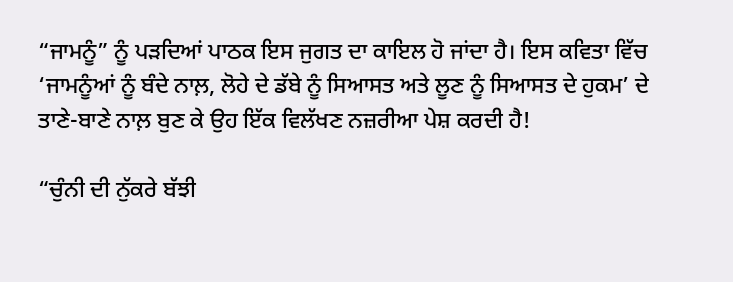“ਜਾਮਨੂੰ” ਨੂੰ ਪੜਦਿਆਂ ਪਾਠਕ ਇਸ ਜੁਗਤ ਦਾ ਕਾਇਲ ਹੋ ਜਾਂਦਾ ਹੈ। ਇਸ ਕਵਿਤਾ ਵਿੱਚ ‘ਜਾਮਨੂੰਆਂ ਨੂੰ ਬੰਦੇ ਨਾਲ਼, ਲੋਹੇ ਦੇ ਡੱਬੇ ਨੂੰ ਸਿਆਸਤ ਅਤੇ ਲੂਣ ਨੂੰ ਸਿਆਸਤ ਦੇ ਹੁਕਮ’ ਦੇ ਤਾਣੇ-ਬਾਣੇ ਨਾਲ਼ ਬੁਣ ਕੇ ਉਹ ਇੱਕ ਵਿਲੱਖਣ ਨਜ਼ਰੀਆ ਪੇਸ਼ ਕਰਦੀ ਹੈ!

“ਚੁੰਨੀ ਦੀ ਨੁੱਕਰੇ ਬੱਝੀ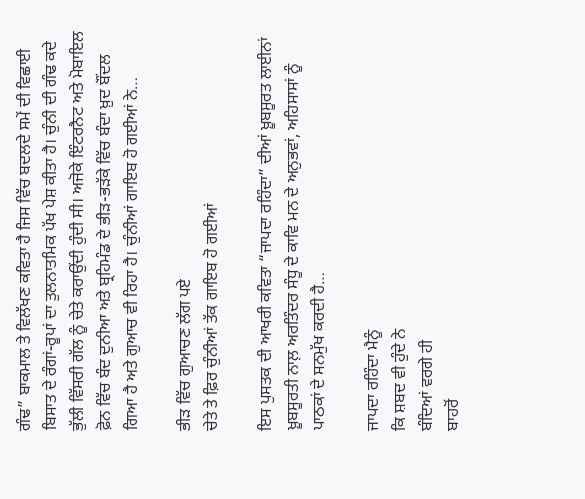ਗੰਢ” ਬਾਕਮਾਲ ਤੇ ਵਿਲੱਖਣ ਕਵਿਤਾ ਹੈ ਜਿਸ ਵਿੱਚ ਬਦਲਦੇ ਸਮੇਂ ਦੀ ਵਿਛਾਈ ਬਿਸਾਤ ਦੇ ਰੰਗਾਂ-ਰੂਪਾਂ ਦਾ ਤੁਲਨਾਤਮਿਕ ਪੱਖ ਪੇਸ਼ ਕੀਤਾ ਹੈ। ਚੁੰਨੀ ਦੀ ਗੰਢ ਕਦੇ ਭੁੱਲੀ ਵਿੱਸਰੀ ਗੱਲ ਨੂੰ ਚੇਤੇ ਕਰਾਉਂਦੀ ਹੁੰਦੀ ਸੀ। ਅਜੋਕੇ ਇੰਟਰਨੈਟ ਅਤੇ ਮੋਬਾਇਲ ਫ਼ੋਨ ਵਿੱਚ ਬੰਦ ਦੁਨੀਆ ਅਤੇ ਬ੍ਰਹਿਮੰਡ ਦੇ ਭੀੜ-ਭੜੱਕੇ ਵਿੱਚ ਬੰਦਾ ਖ਼ੁਦ ਬੌਂਦਲ ਗਿਆ ਹੈ ਅਤੇ ਗੁਆਚ ਵੀ ਰਿਹਾ ਹੈ। ਚੁੰਨੀਆਂ ਗਾਇਬ ਹੋ ਗਈਆਂ ਨੇ…

ਭੀੜ ਵਿੱਚ ਗੁਆਚਣ ਲੱਗ ਪਏ
ਚੇਤੇ ਤੇ ਫ਼ਿਰ ਚੁੰਨੀਆਂ ਤੱਕ ਗਾਇਬ ਹੋ ਗਈਆਂ

ਇਸ ਪੁਸਤਕ ਦੀ ਆਖਰੀ ਕਵਿਤਾ “ਜਾਪਦਾ ਰਹਿੰਦਾ” ਦੀਆਂ ਖ਼ੂਬਸੂਰਤ ਲਾਈਨਾਂ ਖ਼ੂਬਸੂਰਤੀ ਨਾਲ਼ ਅਰਤਿੰਦਰ ਸੰਧੂ ਦੇ ਕਾਵਿ ਮਨ ਦੇ ਅਨੁਭਵਾਂ, ਅਹਿਸਾਸਾਂ ਨੂੰ ਪਾਠਕਾਂ ਦੇ ਸਨਮੁੱਖ ਕਰਦੀ ਹੈ…

ਜਾਪਦਾ ਰਹਿੰਦਾ ਮੈਨੂੰ
ਕਿ ਸ਼ਬਦ ਵੀ ਹੁੰਦੇ ਨੇ
ਬੰਦਿਆਂ ਵਰਗੇ ਹੀ
ਬਾਹਰੋਂ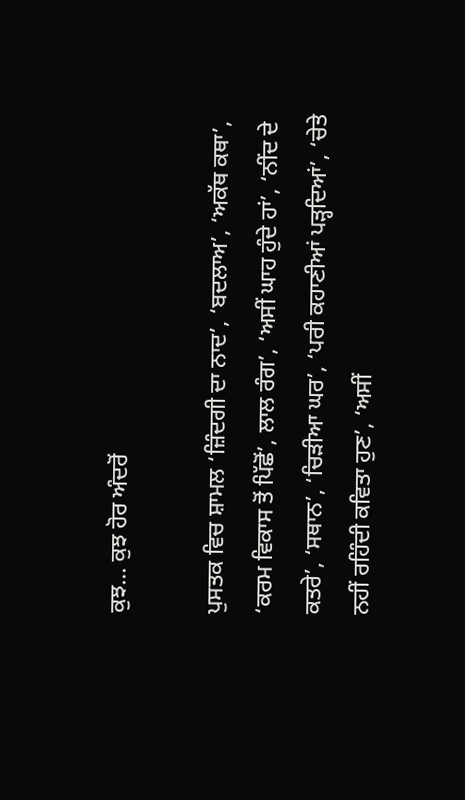ਕੁਝ… ਕੁਝ ਹੋਰ ਅੰਦਰੋਂ

ਪੁਸਤਕ ਵਿਚ ਸ਼ਾਮਲ ‘ਜ਼ਿੰਦਗੀ ਦਾ ਨਾਦ’, ‘ਬਦਲਾਅ’, ‘ਅਕੱਥ ਕਥਾ’, ‘ਕਰਮ ਵਿਕਾਸ ਤੋਂ ਪਿੱਛੋਂ’, ਲਾਲ ਰੰਗ’, ‘ਅਸੀਂ ਘਾਹ ਹੁੰਦੇ ਹਾਂ’, ‘ਨੀਂਦ ਦੇ ਕਤਰੇ’, ‘ਸਥਾਨ’, ‘ਚਿੜੀਆ ਘਰ’, ‘ਪਰੀ ਕਹਾਣੀਆਂ ਪੜ੍ਹਦਿਆਂ’, ‘ਚੇਤੇ ਨਹੀਂ ਰਹਿੰਦੀ ਕਵਿਤਾ ਹੁਣ’, ‘ਅਸੀਂ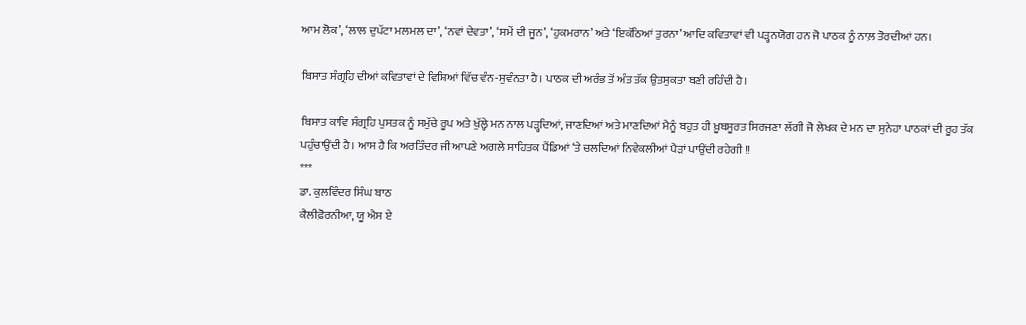ਆਮ ਲੋਕ’, ‘ਲਾਲ ਦੁਪੱਟਾ ਮਲਮਲ ਦਾ’, ‘ਨਵਾਂ ਦੇਵਤਾ’, ‘ਸਮੇਂ ਦੀ ਜੂਨ’, ‘ਹੁਕਮਰਾਨ’ ਅਤੇ ‘ਇਕੱਠਿਆਂ ਤੁਰਨਾ’ ਆਦਿ ਕਵਿਤਾਵਾਂ ਵੀ ਪੜ੍ਹਨਯੋਗ ਹਨ ਜੋ ਪਾਠਕ ਨੂੰ ਨਾਲ਼ ਤੋਰਦੀਆਂ ਹਨ।

ਬਿਸਾਤ ਸੰਗ੍ਰਹਿ ਦੀਆਂ ਕਵਿਤਾਵਾਂ ਦੇ ਵਿਸ਼ਿਆਂ ਵਿੱਚ ਵੰਨ-ਸੁਵੰਨਤਾ ਹੈ। ਪਾਠਕ ਦੀ ਅਰੰਭ ਤੋਂ ਅੰਤ ਤੱਕ ਉਤਸੁਕਤਾ ਬਣੀ ਰਹਿੰਦੀ ਹੈ।

ਬਿਸਾਤ ਕਾਵਿ ਸੰਗ੍ਰਹਿ ਪੁਸਤਕ ਨੂੰ ਸਮੁੱਚੇ ਰੂਪ ਅਤੇ ਖੁੱਲ੍ਹੇ ਮਨ ਨਾਲ ਪੜ੍ਹਦਿਆਂ, ਜਾਣਦਿਆਂ ਅਤੇ ਮਾਣਦਿਆਂ ਮੈਨੂੰ ਬਹੁਤ ਹੀ ਖ਼ੂਬਸੂਰਤ ਸਿਰਜਣਾ ਲੱਗੀ ਜੋ ਲੇਖਕ ਦੇ ਮਨ ਦਾ ਸੁਨੇਹਾ ਪਾਠਕਾਂ ਦੀ ਰੂਹ ਤੱਕ ਪਹੁੰਚਾਉਂਦੀ ਹੈ। ਆਸ ਹੈ ਕਿ ਅਰਤਿੰਦਰ ਜੀ ਆਪਣੇ ਅਗਲੇ ਸਾਹਿਤਕ ਪੈਂਡਿਆਂ ‘ਤੇ ਚਲਦਿਆਂ ਨਿਵੇਕਲੀਆਂ ਪੈੜਾਂ ਪਾਉਂਦੀ ਰਹੇਗੀ !!
***
ਡਾ. ਕੁਲਵਿੰਦਰ ਸਿੰਘ ਬਾਠ
ਕੈਲੀਫ਼ੋਰਨੀਆ, ਯੂ ਐਸ ਏ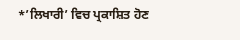*’ਲਿਖਾਰੀ’ ਵਿਚ ਪ੍ਰਕਾਸ਼ਿਤ ਹੋਣ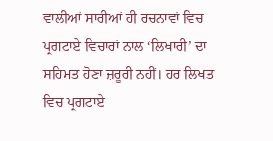ਵਾਲੀਆਂ ਸਾਰੀਆਂ ਹੀ ਰਚਨਾਵਾਂ ਵਿਚ ਪ੍ਰਗਟਾਏ ਵਿਚਾਰਾਂ ਨਾਲ ‘ਲਿਖਾਰੀ’ ਦਾ ਸਹਿਮਤ ਹੋਣਾ ਜ਼ਰੂਰੀ ਨਹੀਂ। ਹਰ ਲਿਖਤ ਵਿਚ ਪ੍ਰਗਟਾਏ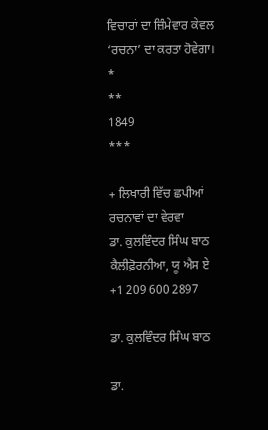ਵਿਚਾਰਾਂ ਦਾ ਜ਼ਿੰਮੇਵਾਰ ਕੇਵਲ ‘ਰਚਨਾ’ ਦਾ ਕਰਤਾ ਹੋਵੇਗਾ।
*
**
1849
***

+ ਲਿਖਾਰੀ ਵਿੱਚ ਛਪੀਆਂ ਰਚਨਾਵਾਂ ਦਾ ਵੇਰਵਾ
ਡਾ. ਕੁਲਵਿੰਦਰ ਸਿੰਘ ਬਾਠ
ਕੈਲੀਫ਼ੋਰਨੀਆ, ਯੂ ਐਸ ਏ
+1 209 600 2897

ਡਾ. ਕੁਲਵਿੰਦਰ ਸਿੰਘ ਬਾਠ

ਡਾ.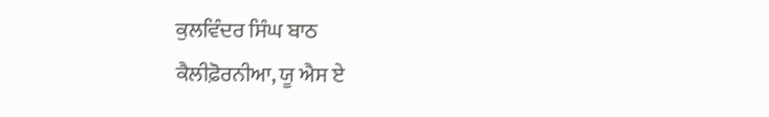ਕੁਲਵਿੰਦਰ ਸਿੰਘ ਬਾਠ
ਕੈਲੀਫ਼ੋਰਨੀਆ, ਯੂ ਐਸ ਏ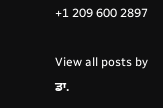+1 209 600 2897

View all posts by ਡਾ.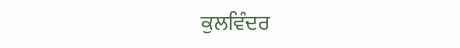ਕੁਲਵਿੰਦਰ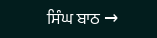ਸਿੰਘ ਬਾਠ →